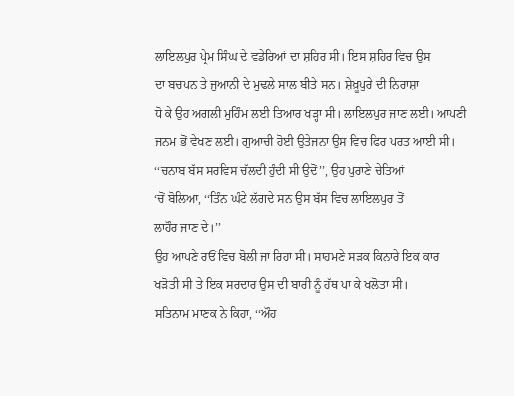ਲਾਇਲਪੁਰ ਪ੍ਰੇਮ ਸਿੰਘ ਦੇ ਵਡੇਰਿਆਂ ਦਾ ਸ਼ਹਿਰ ਸੀ। ਇਸ ਸ਼ਹਿਰ ਵਿਚ ਉਸ
ਦਾ ਬਚਪਨ ਤੇ ਜੁਆਨੀ ਦੇ ਮੁਢਲੇ ਸਾਲ ਬੀਤੇ ਸਨ। ਸ਼ੇਖ਼ੂਪੁਰੇ ਦੀ ਨਿਰਾਸ਼ਾ
ਧੋ ਕੇ ਉਹ ਅਗਲੀ ਮੁਹਿੰਮ ਲਈ ਤਿਆਰ ਖੜ੍ਹਾ ਸੀ। ਲਾਇਲਪੁਰ ਜਾਣ ਲਈ। ਆਪਣੀ
ਜਨਮ ਭੋਂ ਵੇਖਣ ਲਈ। ਗੁਆਚੀ ਹੋਈ ਉਤੇਜਨਾ ਉਸ ਵਿਚ ਫਿਰ ਪਰਤ ਆਈ ਸੀ।
‘‘ਚਨਾਬ ਬੱਸ ਸਰਵਿਸ ਚੱਲਦੀ ਹੁੰਦੀ ਸੀ ਉਦੋਂ’’, ਉਹ ਪੁਰਾਣੇ ਚੇਤਿਆਂ
‘ਚੋਂ ਬੋਲਿਆ, ‘‘ਤਿੰਨ ਘੰਟੇ ਲੱਗਦੇ ਸਨ ਉਸ ਬੱਸ ਵਿਚ ਲਾਇਲਪੁਰ ਤੋਂ
ਲਾਹੌਰ ਜਾਣ ਦੇ।’’
ਉਹ ਆਪਣੇ ਰਓਂ ਵਿਚ ਬੋਲੀ ਜਾ ਰਿਹਾ ਸੀ। ਸਾਹਮਣੇ ਸੜਕ ਕਿਨਾਰੇ ਇਕ ਕਾਰ
ਖੜੋਤੀ ਸੀ ਤੇ ਇਕ ਸਰਦਾਰ ਉਸ ਦੀ ਬਾਰੀ ਨੂੰ ਹੱਥ ਪਾ ਕੇ ਖਲੋਤਾ ਸੀ।
ਸਤਿਨਾਮ ਮਾਣਕ ਨੇ ਕਿਹਾ, ‘‘ਔਹ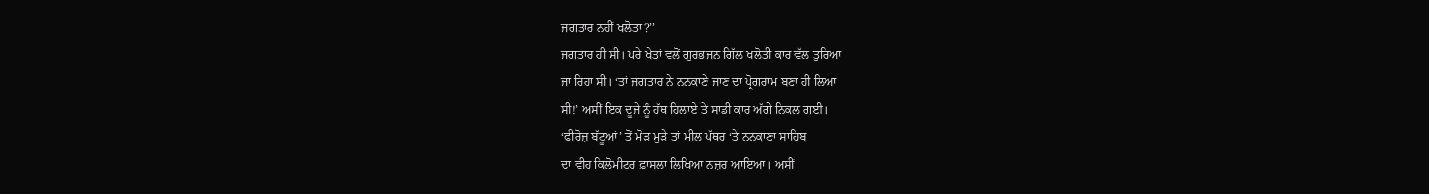ਜਗਤਾਰ ਨਹੀਂ ਖਲੋਤਾ?’’
ਜਗਤਾਰ ਹੀ ਸੀ। ਪਰੇ ਖੇਤਾਂ ਵਲੋਂ ਗੁਰਭਜਨ ਗਿੱਲ ਖਲੋਤੀ ਕਾਰ ਵੱਲ ਤੁਰਿਆ
ਜਾ ਰਿਹਾ ਸੀ। ‘ਤਾਂ ਜਗਤਾਰ ਨੇ ਨਨਕਾਣੇ ਜਾਣ ਦਾ ਪ੍ਰੋਗਰਾਮ ਬਣਾ ਹੀ ਲਿਆ
ਸੀ!’ ਅਸੀਂ ਇਕ ਦੂਜੇ ਨੂੰ ਹੱਥ ਹਿਲਾਏ ਤੇ ਸਾਡੀ ਕਾਰ ਅੱਗੇ ਨਿਕਲ ਗਈ।
‘ਫੀਰੋਜ਼ ਬੱਟੂਆਂ’ ਤੋਂ ਮੋੜ ਮੁੜੇ ਤਾਂ ਮੀਲ ਪੱਥਰ ‘ਤੇ ਨਨਕਾਣਾ ਸਾਹਿਬ
ਦਾ ਵੀਹ ਕਿਲੋਮੀਟਰ ਫ਼ਾਸਲਾ ਲਿਖਿਆ ਨਜ਼ਰ ਆਇਆ। ਅਸੀਂ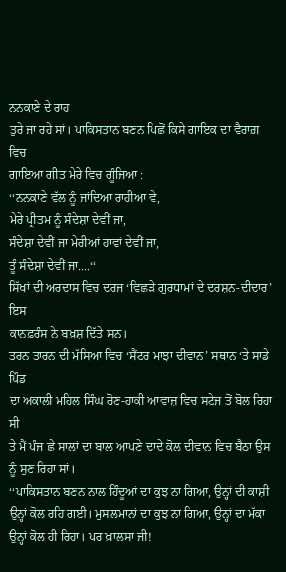ਨਨਕਾਣੇ ਦੇ ਰਾਹ
ਤੁਰੇ ਜਾ ਰਹੇ ਸਾਂ। ਪਾਕਿਸਤਾਨ ਬਣਨ ਪਿਛੋਂ ਕਿਸੇ ਗਾਇਕ ਦਾ ਵੈਰਾਗ਼ ਵਿਚ
ਗਾਇਆ ਗੀਤ ਮੇਰੇ ਵਿਚ ਗੂੰਜਿਆ :
‘‘ਨਨਕਾਣੇ ਵੱਲ ਨੂੰ ਜਾਂਦਿਆ ਰਾਹੀਆ ਵੇ,
ਮੇਰੇ ਪ੍ਰੀਤਮ ਨੂੰ ਸੰਦੇਸ਼ਾ ਦੇਵੀਂ ਜਾ,
ਸੰਦੇਸ਼ਾ ਦੇਵੀਂ ਜਾ ਮੇਰੀਆਂ ਹਾਵਾਂ ਦੇਵੀਂ ਜਾ,
ਤੂੰ ਸੰਦੇਸ਼ਾ ਦੇਵੀਂ ਜਾ....‘‘
ਸਿੱਖਾਂ ਦੀ ਅਰਦਾਸ ਵਿਚ ਦਰਜ ‘ਵਿਛੜੇ ਗੁਰਧਾਮਾਂ ਦੇ ਦਰਸ਼ਨ-ਦੀਦਾਰ’ ਇਸ
ਕਾਨਫ਼ਰੰਸ ਨੇ ਬਖ਼ਸ਼ ਦਿੱਤੇ ਸਨ।
ਤਰਨ ਤਾਰਨ ਦੀ ਮੱਸਿਆ ਵਿਚ ‘ਸੈਂਟਰ ਮਾਝਾ ਦੀਵਾਨ’ ਸਥਾਨ ‘ਤੇ ਸਾਡੇ ਪਿੰਡ
ਦਾ ਅਕਾਲੀ ਮਹਿਲ ਸਿੰਘ ਰੋਣ-ਹਾਕੀ ਆਵਾਜ਼ ਵਿਚ ਸਟੇਜ ਤੋਂ ਬੋਲ ਰਿਹਾ ਸੀ
ਤੇ ਮੈਂ ਪੰਜ ਛੇ ਸਾਲਾਂ ਦਾ ਬਾਲ ਆਪਣੇ ਦਾਦੇ ਕੋਲ ਦੀਵਾਨ ਵਿਚ ਬੈਠਾ ਉਸ
ਨੂੰ ਸੁਣ ਰਿਹਾ ਸਾਂ।
‘‘ਪਾਕਿਸਤਾਨ ਬਣਨ ਨਾਲ ਹਿੰਦੂਆਂ ਦਾ ਕੁਝ ਨਾ ਗਿਆ, ਉਨ੍ਹਾਂ ਦੀ ਕਾਸ਼ੀ
ਉਨ੍ਹਾਂ ਕੋਲ ਰਹਿ ਗਈ। ਮੁਸਲਮਾਨਾਂ ਦਾ ਕੁਝ ਨਾ ਗਿਆ, ਉਨ੍ਹਾਂ ਦਾ ਮੱਕਾ
ਉਨ੍ਹਾਂ ਕੋਲ ਹੀ ਰਿਹਾ। ਪਰ ਖ਼ਾਲਸਾ ਜੀ!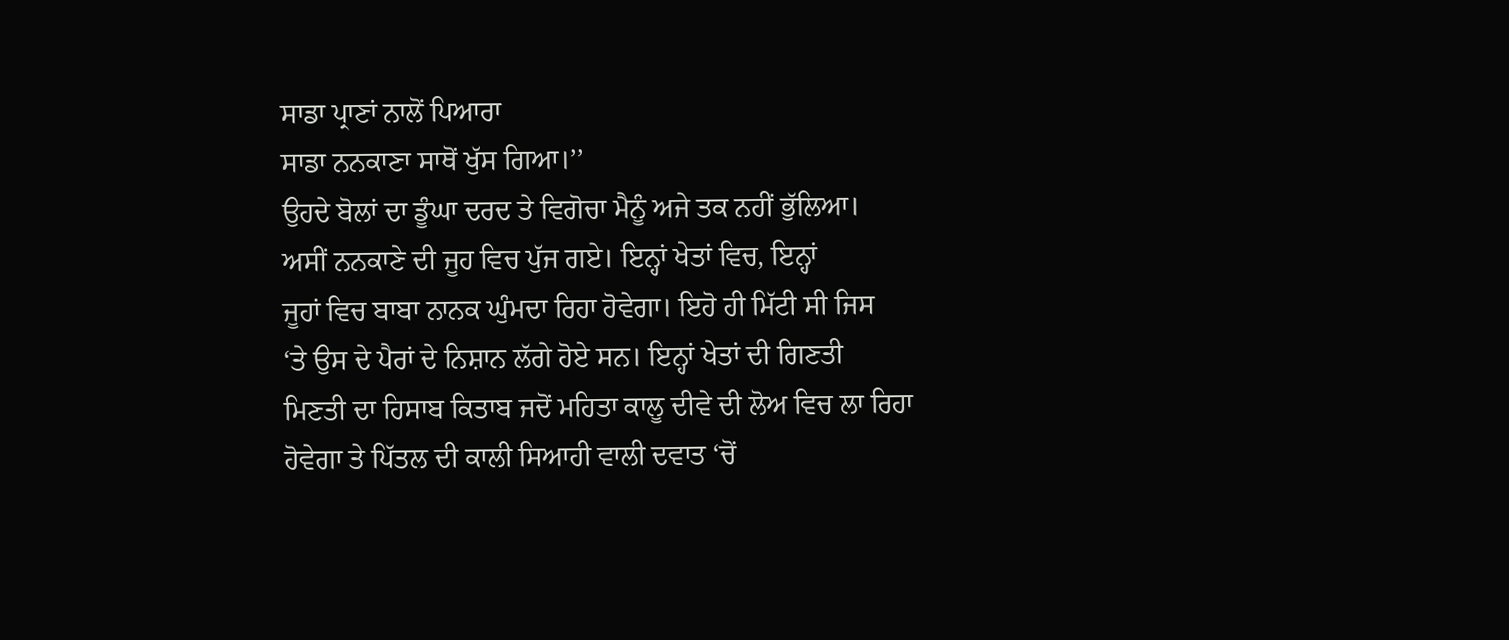ਸਾਡਾ ਪ੍ਰਾਣਾਂ ਨਾਲੋਂ ਪਿਆਰਾ
ਸਾਡਾ ਨਨਕਾਣਾ ਸਾਥੋਂ ਖੁੱਸ ਗਿਆ।’’
ਉਹਦੇ ਬੋਲਾਂ ਦਾ ਡੂੰਘਾ ਦਰਦ ਤੇ ਵਿਗੋਚਾ ਮੈਨੂੰ ਅਜੇ ਤਕ ਨਹੀਂ ਭੁੱਲਿਆ।
ਅਸੀਂ ਨਨਕਾਣੇ ਦੀ ਜੂਹ ਵਿਚ ਪੁੱਜ ਗਏ। ਇਨ੍ਹਾਂ ਖੇਤਾਂ ਵਿਚ, ਇਨ੍ਹਾਂ
ਜੂਹਾਂ ਵਿਚ ਬਾਬਾ ਨਾਨਕ ਘੁੰਮਦਾ ਰਿਹਾ ਹੋਵੇਗਾ। ਇਹੋ ਹੀ ਮਿੱਟੀ ਸੀ ਜਿਸ
‘ਤੇ ਉਸ ਦੇ ਪੈਰਾਂ ਦੇ ਨਿਸ਼ਾਨ ਲੱਗੇ ਹੋਏ ਸਨ। ਇਨ੍ਹਾਂ ਖੇਤਾਂ ਦੀ ਗਿਣਤੀ
ਮਿਣਤੀ ਦਾ ਹਿਸਾਬ ਕਿਤਾਬ ਜਦੋਂ ਮਹਿਤਾ ਕਾਲੂ ਦੀਵੇ ਦੀ ਲੋਅ ਵਿਚ ਲਾ ਰਿਹਾ
ਹੋਵੇਗਾ ਤੇ ਪਿੱਤਲ ਦੀ ਕਾਲੀ ਸਿਆਹੀ ਵਾਲੀ ਦਵਾਤ ‘ਚੋਂ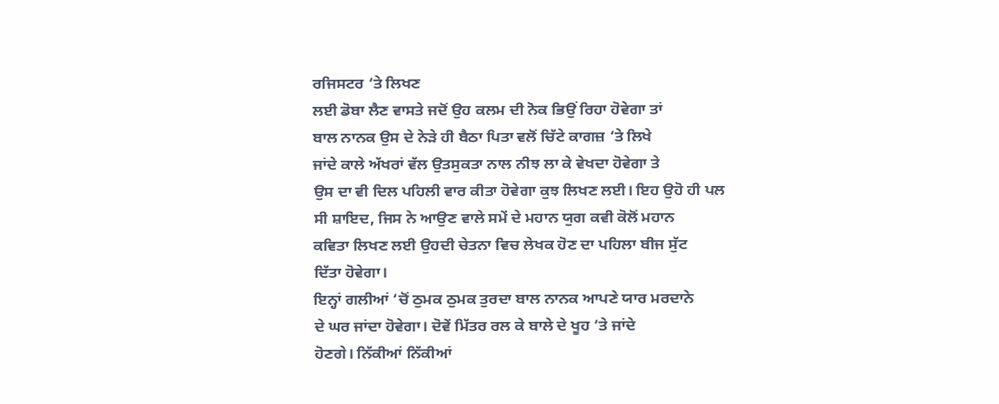ਰਜਿਸਟਰ ‘ਤੇ ਲਿਖਣ
ਲਈ ਡੋਬਾ ਲੈਣ ਵਾਸਤੇ ਜਦੋਂ ਉਹ ਕਲਮ ਦੀ ਨੋਕ ਭਿਉਂ ਰਿਹਾ ਹੋਵੇਗਾ ਤਾਂ
ਬਾਲ ਨਾਨਕ ਉਸ ਦੇ ਨੇੜੇ ਹੀ ਬੈਠਾ ਪਿਤਾ ਵਲੋਂ ਚਿੱਟੇ ਕਾਗਜ਼ ‘ਤੇ ਲਿਖੇ
ਜਾਂਦੇ ਕਾਲੇ ਅੱਖਰਾਂ ਵੱਲ ਉਤਸੁਕਤਾ ਨਾਲ ਨੀਝ ਲਾ ਕੇ ਵੇਖਦਾ ਹੋਵੇਗਾ ਤੇ
ਉਸ ਦਾ ਵੀ ਦਿਲ ਪਹਿਲੀ ਵਾਰ ਕੀਤਾ ਹੋਵੇਗਾ ਕੁਝ ਲਿਖਣ ਲਈ। ਇਹ ਉਹੋ ਹੀ ਪਲ
ਸੀ ਸ਼ਾਇਦ, ਜਿਸ ਨੇ ਆਉਣ ਵਾਲੇ ਸਮੇਂ ਦੇ ਮਹਾਨ ਯੁਗ ਕਵੀ ਕੋਲੋਂ ਮਹਾਨ
ਕਵਿਤਾ ਲਿਖਣ ਲਈ ਉਹਦੀ ਚੇਤਨਾ ਵਿਚ ਲੇਖਕ ਹੋਣ ਦਾ ਪਹਿਲਾ ਬੀਜ ਸੁੱਟ
ਦਿੱਤਾ ਹੋਵੇਗਾ।
ਇਨ੍ਹਾਂ ਗਲੀਆਂ ‘ਚੋਂ ਠੁਮਕ ਠੁਮਕ ਤੁਰਦਾ ਬਾਲ ਨਾਨਕ ਆਪਣੇ ਯਾਰ ਮਰਦਾਨੇ
ਦੇ ਘਰ ਜਾਂਦਾ ਹੋਵੇਗਾ। ਦੋਵੇਂ ਮਿੱਤਰ ਰਲ ਕੇ ਬਾਲੇ ਦੇ ਖੂਹ ‘ਤੇ ਜਾਂਦੇ
ਹੋਣਗੇ। ਨਿੱਕੀਆਂ ਨਿੱਕੀਆਂ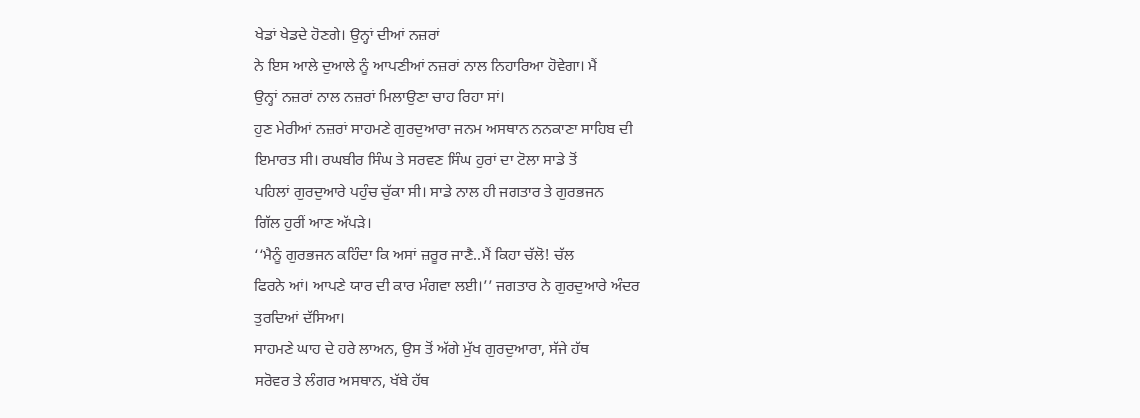ਖੇਡਾਂ ਖੇਡਦੇ ਹੋਣਗੇ। ਉਨ੍ਹਾਂ ਦੀਆਂ ਨਜ਼ਰਾਂ
ਨੇ ਇਸ ਆਲੇ ਦੁਆਲੇ ਨੂੰ ਆਪਣੀਆਂ ਨਜ਼ਰਾਂ ਨਾਲ ਨਿਹਾਰਿਆ ਹੋਵੇਗਾ। ਮੈਂ
ਉਨ੍ਹਾਂ ਨਜ਼ਰਾਂ ਨਾਲ ਨਜ਼ਰਾਂ ਮਿਲਾਉਣਾ ਚਾਹ ਰਿਹਾ ਸਾਂ।
ਹੁਣ ਮੇਰੀਆਂ ਨਜ਼ਰਾਂ ਸਾਹਮਣੇ ਗੁਰਦੁਆਰਾ ਜਨਮ ਅਸਥਾਨ ਨਨਕਾਣਾ ਸਾਹਿਬ ਦੀ
ਇਮਾਰਤ ਸੀ। ਰਘਬੀਰ ਸਿੰਘ ਤੇ ਸਰਵਣ ਸਿੰਘ ਹੁਰਾਂ ਦਾ ਟੋਲਾ ਸਾਡੇ ਤੋਂ
ਪਹਿਲਾਂ ਗੁਰਦੁਆਰੇ ਪਹੁੰਚ ਚੁੱਕਾ ਸੀ। ਸਾਡੇ ਨਾਲ ਹੀ ਜਗਤਾਰ ਤੇ ਗੁਰਭਜਨ
ਗਿੱਲ ਹੁਰੀਂ ਆਣ ਅੱਪੜੇ।
‘‘ਮੈਨੂੰ ਗੁਰਭਜਨ ਕਹਿੰਦਾ ਕਿ ਅਸਾਂ ਜ਼ਰੂਰ ਜਾਣੈ..ਮੈਂ ਕਿਹਾ ਚੱਲੋ! ਚੱਲ
ਫਿਰਨੇ ਆਂ। ਆਪਣੇ ਯਾਰ ਦੀ ਕਾਰ ਮੰਗਵਾ ਲਈ।’’ ਜਗਤਾਰ ਨੇ ਗੁਰਦੁਆਰੇ ਅੰਦਰ
ਤੁਰਦਿਆਂ ਦੱਸਿਆ।
ਸਾਹਮਣੇ ਘਾਹ ਦੇ ਹਰੇ ਲਾਅਨ, ਉਸ ਤੋਂ ਅੱਗੇ ਮੁੱਖ ਗੁਰਦੁਆਰਾ, ਸੱਜੇ ਹੱਥ
ਸਰੋਵਰ ਤੇ ਲੰਗਰ ਅਸਥਾਨ, ਖੱਬੇ ਹੱਥ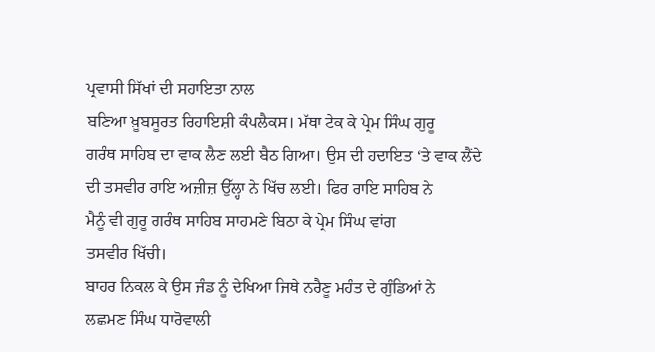ਪ੍ਰਵਾਸੀ ਸਿੱਖਾਂ ਦੀ ਸਹਾਇਤਾ ਨਾਲ
ਬਣਿਆ ਖ਼ੂਬਸੂਰਤ ਰਿਹਾਇਸ਼ੀ ਕੰਪਲੈਕਸ। ਮੱਥਾ ਟੇਕ ਕੇ ਪ੍ਰੇਮ ਸਿੰਘ ਗੁਰੂ
ਗਰੰਥ ਸਾਹਿਬ ਦਾ ਵਾਕ ਲੈਣ ਲਈ ਬੈਠ ਗਿਆ। ਉਸ ਦੀ ਹਦਾਇਤ ‘ਤੇ ਵਾਕ ਲੈਂਦੇ
ਦੀ ਤਸਵੀਰ ਰਾਇ ਅਜ਼ੀਜ਼ ਉੱਲ੍ਹਾ ਨੇ ਖਿੱਚ ਲਈ। ਫਿਰ ਰਾਇ ਸਾਹਿਬ ਨੇ
ਮੈਨੂੰ ਵੀ ਗੁਰੂ ਗਰੰਥ ਸਾਹਿਬ ਸਾਹਮਣੇ ਬਿਠਾ ਕੇ ਪ੍ਰੇਮ ਸਿੰਘ ਵਾਂਗ
ਤਸਵੀਰ ਖਿੱਚੀ।
ਬਾਹਰ ਨਿਕਲ ਕੇ ਉਸ ਜੰਡ ਨੂੰ ਦੇਖਿਆ ਜਿਥੇ ਨਰੈਣੂ ਮਹੰਤ ਦੇ ਗੁੰਡਿਆਂ ਨੇ
ਲਛਮਣ ਸਿੰਘ ਧਾਰੋਵਾਲੀ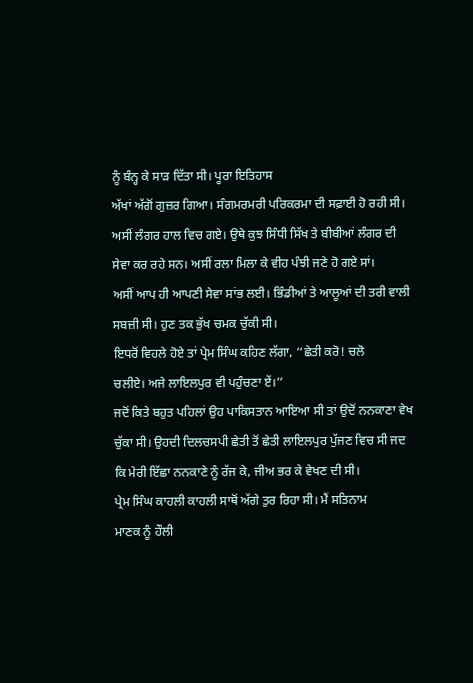ਨੂੰ ਬੰਨ੍ਹ ਕੇ ਸਾੜ ਦਿੱਤਾ ਸੀ। ਪੂਰਾ ਇਤਿਹਾਸ
ਅੱਖਾਂ ਅੱਗੋਂ ਗੁਜ਼ਰ ਗਿਆ। ਸੰਗਮਰਮਰੀ ਪਰਿਕਰਮਾ ਦੀ ਸਫ਼ਾਈ ਹੋ ਰਹੀ ਸੀ।
ਅਸੀਂ ਲੰਗਰ ਹਾਲ ਵਿਚ ਗਏ। ਉਥੇ ਕੁਝ ਸਿੰਧੀ ਸਿੱਖ ਤੇ ਬੀਬੀਆਂ ਲੰਗਰ ਦੀ
ਸੇਵਾ ਕਰ ਰਹੇ ਸਨ। ਅਸੀਂ ਰਲਾ ਮਿਲਾ ਕੇ ਵੀਹ ਪੰਝੀ ਜਣੇ ਹੋ ਗਏ ਸਾਂ।
ਅਸੀਂ ਆਪ ਹੀ ਆਪਣੀ ਸੇਵਾ ਸਾਂਭ ਲਈ। ਭਿੰਡੀਆਂ ਤੇ ਆਲੂਆਂ ਦੀ ਤਰੀ ਵਾਲੀ
ਸਬਜ਼ੀ ਸੀ। ਹੁਣ ਤਕ ਭੁੱਖ ਚਮਕ ਚੁੱਕੀ ਸੀ।
ਇਧਰੋਂ ਵਿਹਲੇ ਹੋਏ ਤਾਂ ਪ੍ਰੇਮ ਸਿੰਘ ਕਹਿਣ ਲੱਗਾ, ‘‘ਛੇਤੀ ਕਰੋ! ਚਲੋ
ਚਲੀਏ। ਅਜੇ ਲਾਇਲਪੁਰ ਵੀ ਪਹੁੰਚਣਾ ਏਂ।’’
ਜਦੋਂ ਕਿਤੇ ਬਹੁਤ ਪਹਿਲਾਂ ਉਹ ਪਾਕਿਸਤਾਨ ਆਇਆ ਸੀ ਤਾਂ ਉਦੋਂ ਨਨਕਾਣਾ ਵੇਖ
ਚੁੱਕਾ ਸੀ। ਉਹਦੀ ਦਿਲਚਸਪੀ ਛੇਤੀ ਤੋਂ ਛੇਤੀ ਲਾਇਲਪੁਰ ਪੁੱਜਣ ਵਿਚ ਸੀ ਜਦ
ਕਿ ਮੇਰੀ ਇੱਛਾ ਨਨਕਾਣੇ ਨੂੰ ਰੱਜ ਕੇ, ਜੀਅ ਭਰ ਕੇ ਵੇਖਣ ਦੀ ਸੀ।
ਪ੍ਰੇਮ ਸਿੰਘ ਕਾਹਲੀ ਕਾਹਲੀ ਸਾਥੋਂ ਅੱਗੇ ਤੁਰ ਰਿਹਾ ਸੀ। ਮੈਂ ਸਤਿਨਾਮ
ਮਾਣਕ ਨੂੰ ਹੌਲੀ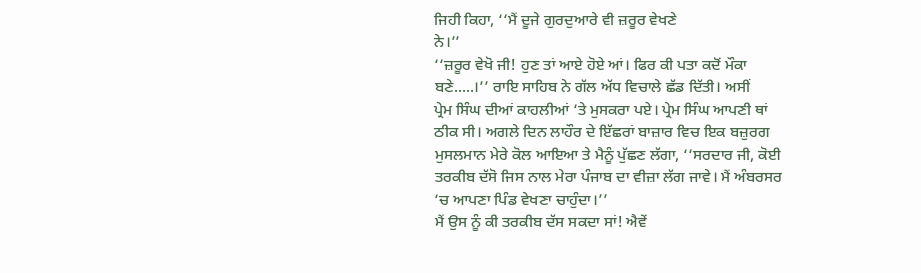ਜਿਹੀ ਕਿਹਾ, ‘‘ਮੈਂ ਦੂਜੇ ਗੁਰਦੁਆਰੇ ਵੀ ਜ਼ਰੂਰ ਵੇਖਣੇ
ਨੇ।’’
‘‘ਜ਼ਰੂਰ ਵੇਖੋ ਜੀ! ਹੁਣ ਤਾਂ ਆਏ ਹੋਏ ਆਂ। ਫਿਰ ਕੀ ਪਤਾ ਕਦੋਂ ਮੌਕਾ
ਬਣੇ.....।’’ ਰਾਇ ਸਾਹਿਬ ਨੇ ਗੱਲ ਅੱਧ ਵਿਚਾਲੇ ਛੱਡ ਦਿੱਤੀ। ਅਸੀਂ
ਪ੍ਰੇਮ ਸਿੰਘ ਦੀਆਂ ਕਾਹਲੀਆਂ ‘ਤੇ ਮੁਸਕਰਾ ਪਏ। ਪ੍ਰੇਮ ਸਿੰਘ ਆਪਣੀ ਥਾਂ
ਠੀਕ ਸੀ। ਅਗਲੇ ਦਿਨ ਲਾਹੌਰ ਦੇ ਇੱਛਰਾਂ ਬਾਜ਼ਾਰ ਵਿਚ ਇਕ ਬਜ਼ੁਰਗ
ਮੁਸਲਮਾਨ ਮੇਰੇ ਕੋਲ ਆਇਆ ਤੇ ਮੈਨੂੰ ਪੁੱਛਣ ਲੱਗਾ, ‘‘ਸਰਦਾਰ ਜੀ, ਕੋਈ
ਤਰਕੀਬ ਦੱਸੋ ਜਿਸ ਨਾਲ ਮੇਰਾ ਪੰਜਾਬ ਦਾ ਵੀਜ਼ਾ ਲੱਗ ਜਾਵੇ। ਮੈਂ ਅੰਬਰਸਰ
‘ਚ ਆਪਣਾ ਪਿੰਡ ਵੇਖਣਾ ਚਾਹੁੰਦਾ।’’
ਮੈਂ ਉਸ ਨੂੰ ਕੀ ਤਰਕੀਬ ਦੱਸ ਸਕਦਾ ਸਾਂ! ਐਵੇਂ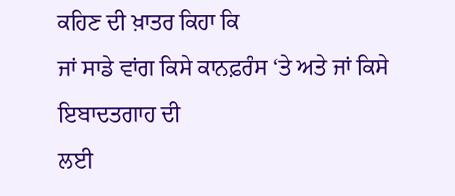ਕਹਿਣ ਦੀ ਖ਼ਾਤਰ ਕਿਹਾ ਕਿ
ਜਾਂ ਸਾਡੇ ਵਾਂਗ ਕਿਸੇ ਕਾਨਫ਼ਰੰਸ ‘ਤੇ ਅਤੇ ਜਾਂ ਕਿਸੇ ਇਬਾਦਤਗਾਹ ਦੀ
ਲਈ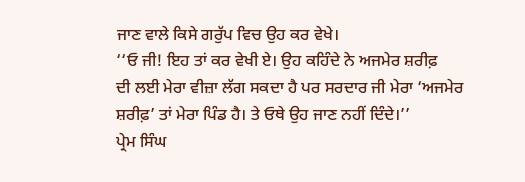ਜਾਣ ਵਾਲੇ ਕਿਸੇ ਗਰੁੱਪ ਵਿਚ ਉਹ ਕਰ ਵੇਖੇ।
‘‘ਓ ਜੀ! ਇਹ ਤਾਂ ਕਰ ਵੇਖੀ ਏ। ਉਹ ਕਹਿੰਦੇ ਨੇ ਅਜਮੇਰ ਸ਼ਰੀਫ਼
ਦੀ ਲਈ ਮੇਰਾ ਵੀਜ਼ਾ ਲੱਗ ਸਕਦਾ ਹੈ ਪਰ ਸਰਦਾਰ ਜੀ ਮੇਰਾ ‘ਅਜਮੇਰ
ਸ਼ਰੀਫ਼’ ਤਾਂ ਮੇਰਾ ਪਿੰਡ ਹੈ। ਤੇ ਓਥੇ ਉਹ ਜਾਣ ਨਹੀਂ ਦਿੰਦੇ।’’
ਪ੍ਰੇਮ ਸਿੰਘ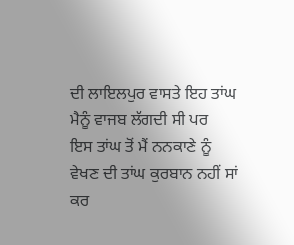ਦੀ ਲਾਇਲਪੁਰ ਵਾਸਤੇ ਇਹ ਤਾਂਘ ਮੈਨੂੰ ਵਾਜਬ ਲੱਗਦੀ ਸੀ ਪਰ
ਇਸ ਤਾਂਘ ਤੋਂ ਮੈਂ ਨਨਕਾਣੇ ਨੂੰ ਵੇਖਣ ਦੀ ਤਾਂਘ ਕੁਰਬਾਨ ਨਹੀਂ ਸਾਂ ਕਰ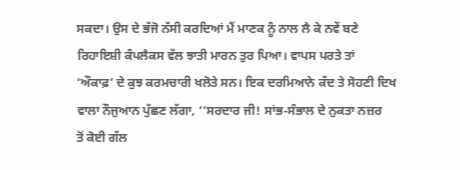ਸਕਦਾ। ਉਸ ਦੇ ਭੱਜੋ ਨੱਸੀ ਕਰਦਿਆਂ ਮੈਂ ਮਾਣਕ ਨੂੰ ਨਾਲ ਲੈ ਕੇ ਨਵੇਂ ਬਣੇ
ਰਿਹਾਇਸ਼ੀ ਕੰਪਲੈਕਸ ਵੱਲ ਝਾਤੀ ਮਾਰਨ ਤੁਰ ਪਿਆ। ਵਾਪਸ ਪਰਤੇ ਤਾਂ
‘ਔਕਾਫ਼’ ਦੇ ਕੁਝ ਕਰਮਚਾਰੀ ਖਲੋਤੇ ਸਨ। ਇਕ ਦਰਮਿਆਨੇ ਕੱਦ ਤੇ ਸੋਹਣੀ ਦਿਖ
ਵਾਲਾ ਨੌਜੁਆਨ ਪੁੱਛਣ ਲੱਗਾ, ‘‘ਸਰਦਾਰ ਜੀ! ਸਾਂਭ-ਸੰਭਾਲ ਦੇ ਨੁਕਤਾ ਨਜ਼ਰ
ਤੋਂ ਕੋਈ ਗੱਲ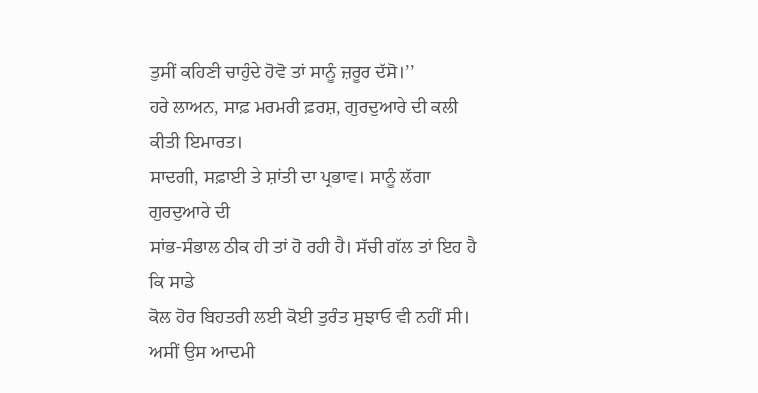ਤੁਸੀਂ ਕਹਿਣੀ ਚਾਹੁੰਦੇ ਹੋਵੋ ਤਾਂ ਸਾਨੂੰ ਜ਼ਰੂਰ ਦੱਸੋ।’’
ਹਰੇ ਲਾਅਨ, ਸਾਫ਼ ਮਰਮਰੀ ਫ਼ਰਸ਼, ਗੁਰਦੁਆਰੇ ਦੀ ਕਲੀ ਕੀਤੀ ਇਮਾਰਤ।
ਸਾਦਗੀ, ਸਫ਼ਾਈ ਤੇ ਸ਼ਾਂਤੀ ਦਾ ਪ੍ਰਭਾਵ। ਸਾਨੂੰ ਲੱਗਾ ਗੁਰਦੁਆਰੇ ਦੀ
ਸਾਂਭ-ਸੰਭਾਲ ਠੀਕ ਹੀ ਤਾਂ ਹੋ ਰਹੀ ਹੈ। ਸੱਚੀ ਗੱਲ ਤਾਂ ਇਹ ਹੈ ਕਿ ਸਾਡੇ
ਕੋਲ ਹੋਰ ਬਿਹਤਰੀ ਲਈ ਕੋਈ ਤੁਰੰਤ ਸੁਝਾਓ ਵੀ ਨਹੀਂ ਸੀ। ਅਸੀਂ ਉਸ ਆਦਮੀ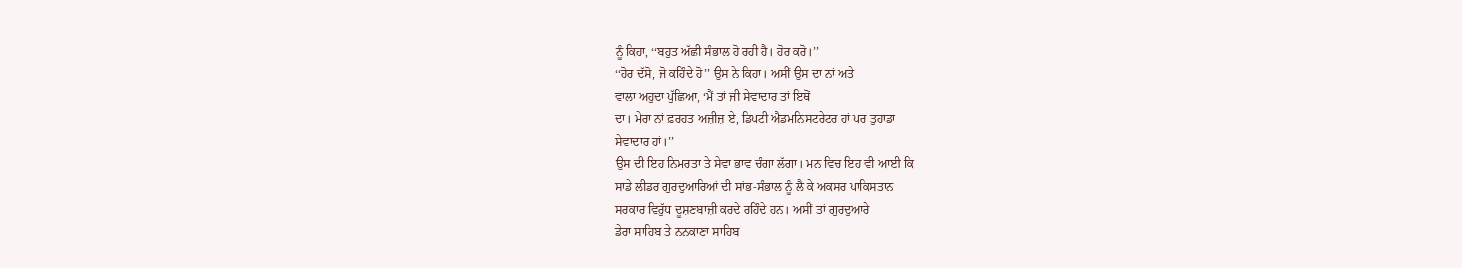ਨੂੰ ਕਿਹਾ, ‘‘ਬਹੁਤ ਅੱਛੀ ਸੰਭਾਲ ਹੋ ਰਹੀ ਹੈ। ਹੋਰ ਕਰੋ।’’
‘‘ਹੋਰ ਦੱਸੋ, ਜੋ ਕਹਿੰਦੇ ਹੋ’’ ਉਸ ਨੇ ਕਿਹਾ। ਅਸੀਂ ਉਸ ਦਾ ਨਾਂ ਅਤੇ
ਵਾਲਾ ਅਹੁਦਾ ਪੁੱਛਿਆ, ‘ਮੈਂ ਤਾਂ ਜੀ ਸੇਵਾਦਾਰ ਤਾਂ ਇਥੋਂ
ਦਾ। ਮੇਰਾ ਨਾਂ ਫ਼ਰਹਤ ਅਜ਼ੀਜ਼ ਏ, ਡਿਪਟੀ ਐਡਮਨਿਸਟਰੇਟਰ ਹਾਂ ਪਰ ਤੁਹਾਡਾ
ਸੇਵਾਦਾਰ ਹਾਂ।’’
ਉਸ ਦੀ ਇਹ ਨਿਮਰਤਾ ਤੇ ਸੇਵਾ ਭਾਵ ਚੰਗਾ ਲੱਗਾ। ਮਨ ਵਿਚ ਇਹ ਵੀ ਆਈ ਕਿ
ਸਾਡੇ ਲੀਡਰ ਗੁਰਦੁਆਰਿਆਂ ਦੀ ਸਾਂਭ-ਸੰਭਾਲ ਨੂੰ ਲੈ ਕੇ ਅਕਸਰ ਪਾਕਿਸਤਾਨ
ਸਰਕਾਰ ਵਿਰੁੱਧ ਦੂਸ਼ਣਬਾਜ਼ੀ ਕਰਦੇ ਰਹਿੰਦੇ ਹਨ। ਅਸੀਂ ਤਾਂ ਗੁਰਦੁਆਰੇ
ਡੇਰਾ ਸਾਹਿਬ ਤੇ ਨਨਕਾਣਾ ਸਾਹਿਬ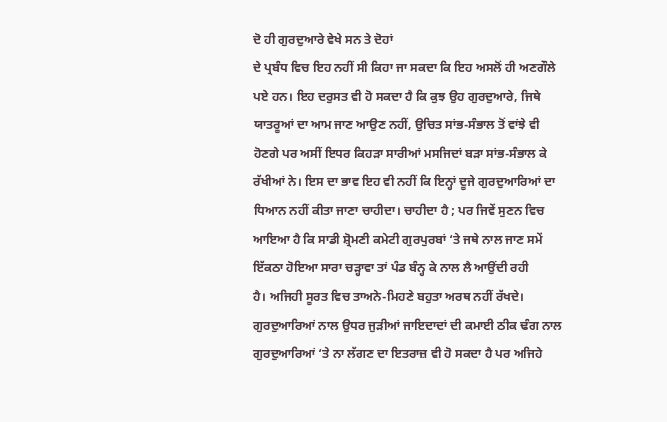ਦੋ ਹੀ ਗੁਰਦੁਆਰੇ ਵੇਖੇ ਸਨ ਤੇ ਦੋਹਾਂ
ਦੇ ਪ੍ਰਬੰਧ ਵਿਚ ਇਹ ਨਹੀਂ ਸੀ ਕਿਹਾ ਜਾ ਸਕਦਾ ਕਿ ਇਹ ਅਸਲੋਂ ਹੀ ਅਣਗੌਲੇ
ਪਏ ਹਨ। ਇਹ ਦਰੁਸਤ ਵੀ ਹੋ ਸਕਦਾ ਹੈ ਕਿ ਕੁਝ ਉਹ ਗੁਰਦੁਆਰੇ, ਜਿਥੇ
ਯਾਤਰੂਆਂ ਦਾ ਆਮ ਜਾਣ ਆਉਣ ਨਹੀਂ, ਉਚਿਤ ਸਾਂਭ-ਸੰਭਾਲ ਤੋਂ ਵਾਂਝੇ ਵੀ
ਹੋਣਗੇ ਪਰ ਅਸੀਂ ਇਧਰ ਕਿਹੜਾ ਸਾਰੀਆਂ ਮਸਜਿਦਾਂ ਬੜਾ ਸਾਂਭ-ਸੰਭਾਲ ਕੇ
ਰੱਖੀਆਂ ਨੇ। ਇਸ ਦਾ ਭਾਵ ਇਹ ਵੀ ਨਹੀਂ ਕਿ ਇਨ੍ਹਾਂ ਦੂਜੇ ਗੁਰਦੁਆਰਿਆਂ ਦਾ
ਧਿਆਨ ਨਹੀਂ ਕੀਤਾ ਜਾਣਾ ਚਾਹੀਦਾ। ਚਾਹੀਦਾ ਹੈ ; ਪਰ ਜਿਵੇਂ ਸੁਣਨ ਵਿਚ
ਆਇਆ ਹੈ ਕਿ ਸਾਡੀ ਸ਼੍ਰੋਮਣੀ ਕਮੇਟੀ ਗੁਰਪੁਰਬਾਂ ‘ਤੇ ਜਥੇ ਨਾਲ ਜਾਣ ਸਮੇਂ
ਇੱਕਠਾ ਹੋਇਆ ਸਾਰਾ ਚੜ੍ਹਾਵਾ ਤਾਂ ਪੰਡ ਬੰਨ੍ਹ ਕੇ ਨਾਲ ਲੈ ਆਉਂਦੀ ਰਹੀ
ਹੈ। ਅਜਿਹੀ ਸੂਰਤ ਵਿਚ ਤਾਅਨੇ-ਮਿਹਣੇ ਬਹੁਤਾ ਅਰਥ ਨਹੀਂ ਰੱਖਦੇ।
ਗੁਰਦੁਆਰਿਆਂ ਨਾਲ ਉਧਰ ਜੁੜੀਆਂ ਜਾਇਦਾਦਾਂ ਦੀ ਕਮਾਈ ਠੀਕ ਢੰਗ ਨਾਲ
ਗੁਰਦੁਆਰਿਆਂ ‘ਤੇ ਨਾ ਲੱਗਣ ਦਾ ਇਤਰਾਜ਼ ਵੀ ਹੋ ਸਕਦਾ ਹੈ ਪਰ ਅਜਿਹੇ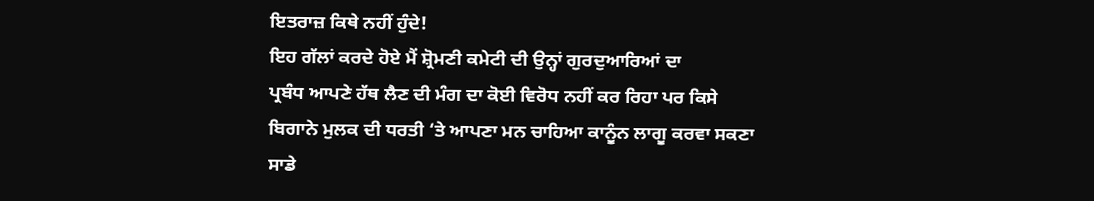ਇਤਰਾਜ਼ ਕਿਥੇ ਨਹੀਂ ਹੁੰਦੇ!
ਇਹ ਗੱਲਾਂ ਕਰਦੇ ਹੋਏ ਮੈਂ ਸ਼੍ਰੋਮਣੀ ਕਮੇਟੀ ਦੀ ਉਨ੍ਹਾਂ ਗੁਰਦੁਆਰਿਆਂ ਦਾ
ਪ੍ਰਬੰਧ ਆਪਣੇ ਹੱਥ ਲੈਣ ਦੀ ਮੰਗ ਦਾ ਕੋਈ ਵਿਰੋਧ ਨਹੀਂ ਕਰ ਰਿਹਾ ਪਰ ਕਿਸੇ
ਬਿਗਾਨੇ ਮੁਲਕ ਦੀ ਧਰਤੀ ‘ਤੇ ਆਪਣਾ ਮਨ ਚਾਹਿਆ ਕਾਨੂੰਨ ਲਾਗੂ ਕਰਵਾ ਸਕਣਾ
ਸਾਡੇ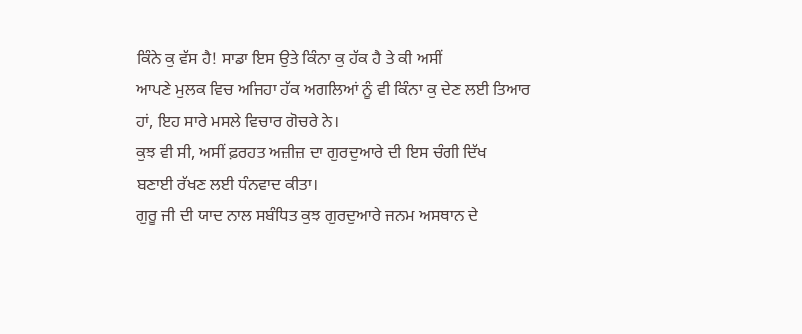ਕਿੰਨੇ ਕੁ ਵੱਸ ਹੈ! ਸਾਡਾ ਇਸ ਉਤੇ ਕਿੰਨਾ ਕੁ ਹੱਕ ਹੈ ਤੇ ਕੀ ਅਸੀਂ
ਆਪਣੇ ਮੁਲਕ ਵਿਚ ਅਜਿਹਾ ਹੱਕ ਅਗਲਿਆਂ ਨੂੰ ਵੀ ਕਿੰਨਾ ਕੁ ਦੇਣ ਲਈ ਤਿਆਰ
ਹਾਂ, ਇਹ ਸਾਰੇ ਮਸਲੇ ਵਿਚਾਰ ਗੋਚਰੇ ਨੇ।
ਕੁਝ ਵੀ ਸੀ, ਅਸੀਂ ਫ਼ਰਹਤ ਅਜ਼ੀਜ਼ ਦਾ ਗੁਰਦੁਆਰੇ ਦੀ ਇਸ ਚੰਗੀ ਦਿੱਖ
ਬਣਾਈ ਰੱਖਣ ਲਈ ਧੰਨਵਾਦ ਕੀਤਾ।
ਗੁਰੂ ਜੀ ਦੀ ਯਾਦ ਨਾਲ ਸਬੰਧਿਤ ਕੁਝ ਗੁਰਦੁਆਰੇ ਜਨਮ ਅਸਥਾਨ ਦੇ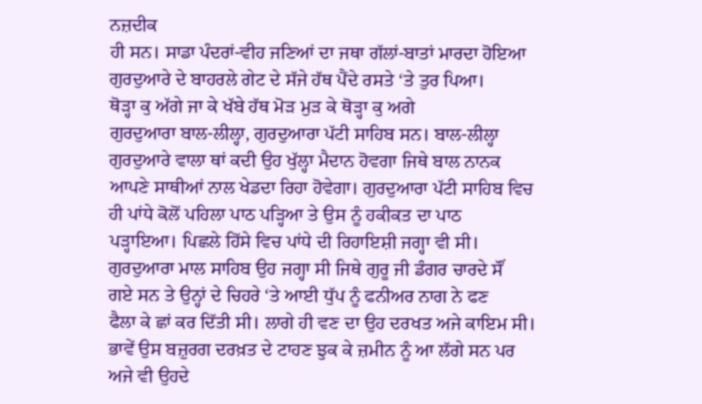ਨਜ਼ਦੀਕ
ਹੀ ਸਨ। ਸਾਡਾ ਪੰਦਰਾਂ-ਵੀਹ ਜਣਿਆਂ ਦਾ ਜਥਾ ਗੱਲਾਂ-ਬਾਤਾਂ ਮਾਰਦਾ ਹੋਇਆ
ਗੁਰਦੁਆਰੇ ਦੇ ਬਾਹਰਲੇ ਗੇਟ ਦੇ ਸੱਜੇ ਹੱਥ ਪੈਂਦੇ ਰਸਤੇ ‘ਤੇ ਤੁਰ ਪਿਆ।
ਥੋੜ੍ਹਾ ਕੁ ਅੱਗੇ ਜਾ ਕੇ ਖੱਬੇ ਹੱਥ ਮੋੜ ਮੁੜ ਕੇ ਥੋੜ੍ਹਾ ਕੁ ਅਗੇ
ਗੁਰਦੁਆਰਾ ਬਾਲ-ਲੀਲ੍ਹਾ, ਗੁਰਦੁਆਰਾ ਪੱਟੀ ਸਾਹਿਬ ਸਨ। ਬਾਲ-ਲੀਲ੍ਹਾ
ਗੁਰਦੁਆਰੇ ਵਾਲਾ ਥਾਂ ਕਦੀ ਉਹ ਖੁੱਲ੍ਹਾ ਮੈਦਾਨ ਹੋਵਗਾ ਜਿਥੇ ਬਾਲ ਨਾਨਕ
ਆਪਣੇ ਸਾਥੀਆਂ ਨਾਲ ਖੇਡਦਾ ਰਿਹਾ ਹੋਵੇਗਾ। ਗੁਰਦੁਆਰਾ ਪੱਟੀ ਸਾਹਿਬ ਵਿਚ
ਹੀ ਪਾਂਧੇ ਕੋਲੋਂ ਪਹਿਲਾ ਪਾਠ ਪੜ੍ਹਿਆ ਤੇ ਉਸ ਨੂੰ ਹਕੀਕਤ ਦਾ ਪਾਠ
ਪੜ੍ਹਾਇਆ। ਪਿਛਲੇ ਹਿੱਸੇ ਵਿਚ ਪਾਂਧੇ ਦੀ ਰਿਹਾਇਸ਼ੀ ਜਗ੍ਹਾ ਵੀ ਸੀ।
ਗੁਰਦੁਆਰਾ ਮਾਲ ਸਾਹਿਬ ਉਹ ਜਗ੍ਹਾ ਸੀ ਜਿਥੇ ਗੁਰੂ ਜੀ ਡੰਗਰ ਚਾਰਦੇ ਸੌਂ
ਗਏ ਸਨ ਤੇ ਉਨ੍ਹਾਂ ਦੇ ਚਿਹਰੇ ‘ਤੇ ਆਈ ਧੁੱਪ ਨੂੰ ਫਨੀਅਰ ਨਾਗ ਨੇ ਫਣ
ਫੈਲਾ ਕੇ ਛਾਂ ਕਰ ਦਿੱਤੀ ਸੀ। ਲਾਗੇ ਹੀ ਵਣ ਦਾ ਉਹ ਦਰਖਤ ਅਜੇ ਕਾਇਮ ਸੀ।
ਭਾਵੇਂ ਉਸ ਬਜ਼ੁਰਗ ਦਰਖ਼ਤ ਦੇ ਟਾਹਣ ਝੁਕ ਕੇ ਜ਼ਮੀਨ ਨੂੰ ਆ ਲੱਗੇ ਸਨ ਪਰ
ਅਜੇ ਵੀ ਉਹਦੇ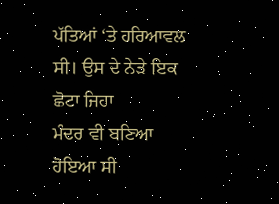ਪੱਤਿਆਂ ‘ਤੇ ਹਰਿਆਵਲ ਸੀ। ਉਸ ਦੇ ਨੇੜੇ ਇਕ ਛੋਟਾ ਜਿਹਾ
ਮੰਦਰ ਵੀ ਬਣਿਆ ਹੋਇਆ ਸੀ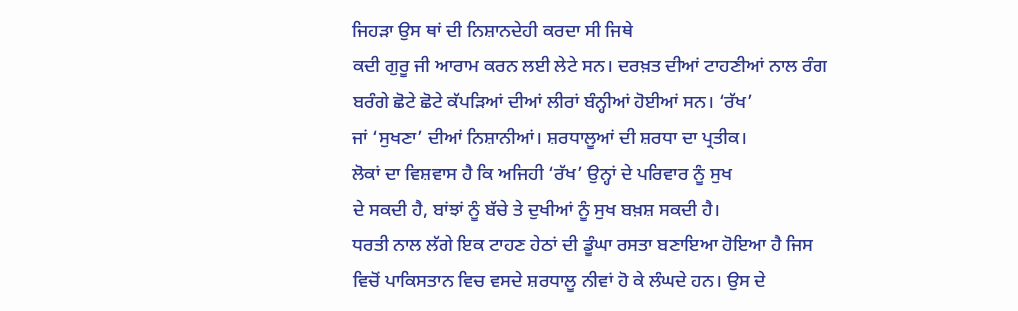ਜਿਹੜਾ ਉਸ ਥਾਂ ਦੀ ਨਿਸ਼ਾਨਦੇਹੀ ਕਰਦਾ ਸੀ ਜਿਥੇ
ਕਦੀ ਗੁਰੂ ਜੀ ਆਰਾਮ ਕਰਨ ਲਈ ਲੇਟੇ ਸਨ। ਦਰਖ਼ਤ ਦੀਆਂ ਟਾਹਣੀਆਂ ਨਾਲ ਰੰਗ
ਬਰੰਗੇ ਛੋਟੇ ਛੋਟੇ ਕੱਪੜਿਆਂ ਦੀਆਂ ਲੀਰਾਂ ਬੰਨ੍ਹੀਆਂ ਹੋਈਆਂ ਸਨ। ‘ਰੱਖ’
ਜਾਂ ‘ਸੁਖਣਾ’ ਦੀਆਂ ਨਿਸ਼ਾਨੀਆਂ। ਸ਼ਰਧਾਲੂਆਂ ਦੀ ਸ਼ਰਧਾ ਦਾ ਪ੍ਰਤੀਕ।
ਲੋਕਾਂ ਦਾ ਵਿਸ਼ਵਾਸ ਹੈ ਕਿ ਅਜਿਹੀ ‘ਰੱਖ’ ਉਨ੍ਹਾਂ ਦੇ ਪਰਿਵਾਰ ਨੂੰ ਸੁਖ
ਦੇ ਸਕਦੀ ਹੈ, ਬਾਂਝਾਂ ਨੂੰ ਬੱਚੇ ਤੇ ਦੁਖੀਆਂ ਨੂੰ ਸੁਖ ਬਖ਼ਸ਼ ਸਕਦੀ ਹੈ।
ਧਰਤੀ ਨਾਲ ਲੱਗੇ ਇਕ ਟਾਹਣ ਹੇਠਾਂ ਦੀ ਡੂੰਘਾ ਰਸਤਾ ਬਣਾਇਆ ਹੋਇਆ ਹੈ ਜਿਸ
ਵਿਚੋਂ ਪਾਕਿਸਤਾਨ ਵਿਚ ਵਸਦੇ ਸ਼ਰਧਾਲੂ ਨੀਵਾਂ ਹੋ ਕੇ ਲੰਘਦੇ ਹਨ। ਉਸ ਦੇ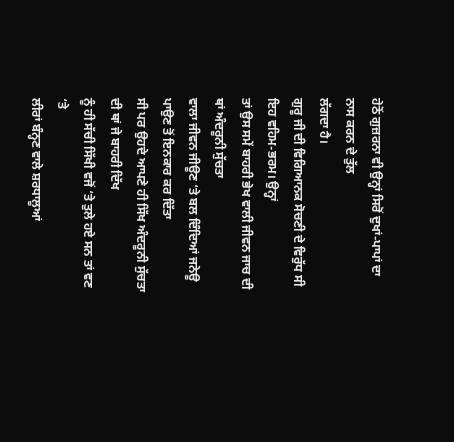ਹੇਠੋਂ ਗੁਜ਼ਰਨਾ ਵੀ ਉਨ੍ਹਾਂ ਸਿਰੋਂ ਦੁਖਾਂ-ਪਾਪਾਂ ਦਾ ਨਾਸ ਕਰਨ ਦੇ ਤੁੱਲ
ਲੱਗਦਾ ਹੈ।
ਗੁਰੂ ਜੀ ਦੀ ਵਿਗਿਆਨਕ ਸੋਚਣੀ ਦੇ ਵਿਰੁੱਧ ਸੀ ਇਹ ਵਹਿਮ-ਭਰਮ। ਉਨ੍ਹਾਂ
ਤਾਂ ਉਸ ਸਮੇਂ ਬਾਹਰੀ ਭੇਖ ਵਾਲੀ ਜੀਵਨ ਜਾਚ ਦੀ ਥਾਂ ਅੰਦਰੂਨੀ ਸੁੱਚਤਾ
ਵਾਲਾ ਜੀਵਨ ਜੀਊਣ ‘ਤੇ ਬਲ ਦਿੰਦਿਆਂ ਜਨੇਊ ਪਾਉਣ ਤੋਂ ਇਨਕਾਰ ਕਰ ਦਿੱਤਾ
ਸੀ ਪਰ ਉਹਦੇ ਆਪਣੇ ਹੀ ਸਿੱਖ ਅੰਦਰੂਨੀ ਸੁੱਚਤਾ ਦੀ ਥਾਂ ਜੇ ਬਾਹਰੀ ਦਿੱਖ
ਨੂੰ ਹੀ ਸੱਚੀ ਸਿੱਖੀ ਵਜੋਂ ‘ਤੇ ਤੁਲੇ ਹਏ ਸਨ ਤਾਂ ਵਣ ‘ਤੇ
ਲੀਰਾਂ ਬੰਨ੍ਹਣ ਵਾਲੇ ਸ਼ਰਧਾਲੂਆਂ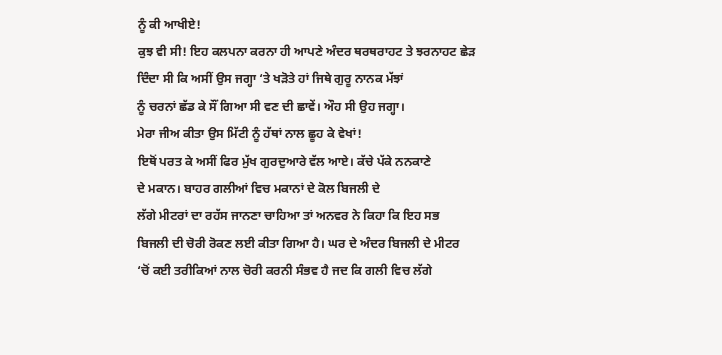ਨੂੰ ਕੀ ਆਖੀਏ!
ਕੁਝ ਵੀ ਸੀ! ਇਹ ਕਲਪਨਾ ਕਰਨਾ ਹੀ ਆਪਣੇ ਅੰਦਰ ਥਰਥਰਾਹਟ ਤੇ ਝਰਨਾਹਟ ਛੇੜ
ਦਿੰਦਾ ਸੀ ਕਿ ਅਸੀਂ ਉਸ ਜਗ੍ਹਾ ‘ਤੇ ਖੜੋਤੇ ਹਾਂ ਜਿਥੇ ਗੁਰੂ ਨਾਨਕ ਮੱਝਾਂ
ਨੂੰ ਚਰਨਾਂ ਛੱਡ ਕੇ ਸੌਂ ਗਿਆ ਸੀ ਵਣ ਦੀ ਛਾਵੇਂ। ਔਹ ਸੀ ਉਹ ਜਗ੍ਹਾ।
ਮੇਰਾ ਜੀਅ ਕੀਤਾ ਉਸ ਮਿੱਟੀ ਨੂੰ ਹੱਥਾਂ ਨਾਲ ਛੂਹ ਕੇ ਵੇਖਾਂ!
ਇਥੋਂ ਪਰਤ ਕੇ ਅਸੀਂ ਫਿਰ ਮੁੱਖ ਗੁਰਦੁਆਰੇ ਵੱਲ ਆਏ। ਕੱਚੇ ਪੱਕੇ ਨਨਕਾਣੇ
ਦੇ ਮਕਾਨ। ਬਾਹਰ ਗਲੀਆਂ ਵਿਚ ਮਕਾਨਾਂ ਦੇ ਕੋਲ ਬਿਜਲੀ ਦੇ
ਲੱਗੇ ਮੀਟਰਾਂ ਦਾ ਰਹੱਸ ਜਾਨਣਾ ਚਾਹਿਆ ਤਾਂ ਅਨਵਰ ਨੇ ਕਿਹਾ ਕਿ ਇਹ ਸਭ
ਬਿਜਲੀ ਦੀ ਚੋਰੀ ਰੋਕਣ ਲਈ ਕੀਤਾ ਗਿਆ ਹੈ। ਘਰ ਦੇ ਅੰਦਰ ਬਿਜਲੀ ਦੇ ਮੀਟਰ
‘ਚੋਂ ਕਈ ਤਰੀਕਿਆਂ ਨਾਲ ਚੋਰੀ ਕਰਨੀ ਸੰਭਵ ਹੈ ਜਦ ਕਿ ਗਲੀ ਵਿਚ ਲੱਗੇ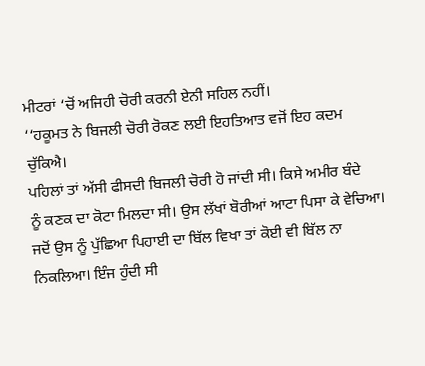ਮੀਟਰਾਂ ‘ਚੋਂ ਅਜਿਹੀ ਚੋਰੀ ਕਰਨੀ ਏਨੀ ਸਹਿਲ ਨਹੀਂ।
‘‘ਹਕੂਮਤ ਨੇ ਬਿਜਲੀ ਚੋਰੀ ਰੋਕਣ ਲਈ ਇਹਤਿਆਤ ਵਜੋਂ ਇਹ ਕਦਮ ਚੁੱਕਿਐ।
ਪਹਿਲਾਂ ਤਾਂ ਅੱਸੀ ਫੀਸਦੀ ਬਿਜਲੀ ਚੋਰੀ ਹੋ ਜਾਂਦੀ ਸੀ। ਕਿਸੇ ਅਮੀਰ ਬੰਦੇ
ਨੂੰ ਕਣਕ ਦਾ ਕੋਟਾ ਮਿਲਦਾ ਸੀ। ਉਸ ਲੱਖਾਂ ਬੋਰੀਆਂ ਆਟਾ ਪਿਸਾ ਕੇ ਵੇਚਿਆ।
ਜਦੋਂ ਉਸ ਨੂੰ ਪੁੱਛਿਆ ਪਿਹਾਈ ਦਾ ਬਿੱਲ ਵਿਖਾ ਤਾਂ ਕੋਈ ਵੀ ਬਿੱਲ ਨਾ
ਨਿਕਲਿਆ। ਇੰਜ ਹੁੰਦੀ ਸੀ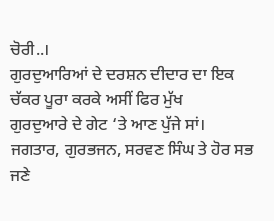ਚੋਰੀ..।
ਗੁਰਦੁਆਰਿਆਂ ਦੇ ਦਰਸ਼ਨ ਦੀਦਾਰ ਦਾ ਇਕ ਚੱਕਰ ਪੂਰਾ ਕਰਕੇ ਅਸੀਂ ਫਿਰ ਮੁੱਖ
ਗੁਰਦੁਆਰੇ ਦੇ ਗੇਟ ‘ਤੇ ਆਣ ਪੁੱਜੇ ਸਾਂ।
ਜਗਤਾਰ, ਗੁਰਭਜਨ, ਸਰਵਣ ਸਿੰਘ ਤੇ ਹੋਰ ਸਭ ਜਣੇ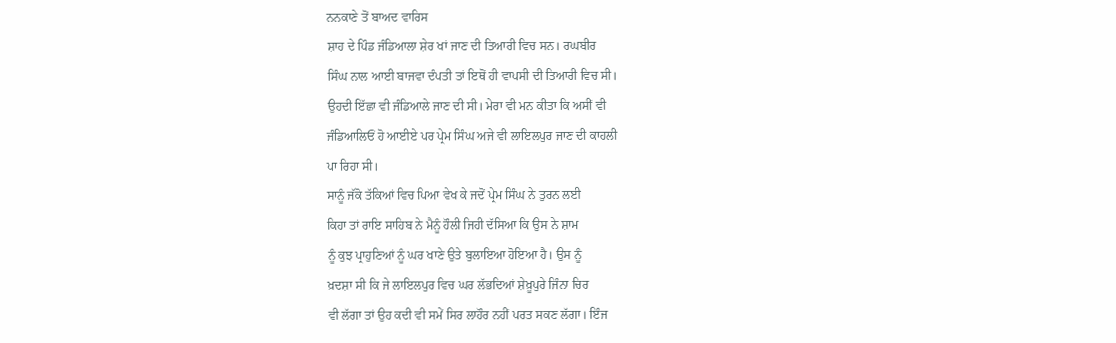ਨਨਕਾਣੇ ਤੋਂ ਬਾਅਦ ਵਾਰਿਸ
ਸ਼ਾਹ ਦੇ ਪਿੰਡ ਜੰਡਿਆਲਾ ਸ਼ੇਰ ਖਾਂ ਜਾਣ ਦੀ ਤਿਆਰੀ ਵਿਚ ਸਨ। ਰਘਬੀਰ
ਸਿੰਘ ਨਾਲ ਆਈ ਬਾਜਵਾ ਦੰਪਤੀ ਤਾਂ ਇਥੋਂ ਹੀ ਵਾਪਸੀ ਦੀ ਤਿਆਰੀ ਵਿਚ ਸੀ।
ਉਹਦੀ ਇੱਛਾ ਵੀ ਜੰਡਿਆਲੇ ਜਾਣ ਦੀ ਸੀ। ਮੇਰਾ ਵੀ ਮਨ ਕੀਤਾ ਕਿ ਅਸੀਂ ਵੀ
ਜੰਡਿਆਲਿਓਂ ਹੋ ਆਈਏ ਪਰ ਪ੍ਰੇਮ ਸਿੰਘ ਅਜੇ ਵੀ ਲਾਇਲਪੁਰ ਜਾਣ ਦੀ ਕਾਹਲੀ
ਪਾ ਰਿਹਾ ਸੀ।
ਸਾਨੂੰ ਜੱਕੋ ਤੱਕਿਆਂ ਵਿਚ ਪਿਆ ਵੇਖ ਕੇ ਜਦੋਂ ਪ੍ਰੇਮ ਸਿੰਘ ਨੇ ਤੁਰਨ ਲਈ
ਕਿਹਾ ਤਾਂ ਰਾਇ ਸਾਹਿਬ ਨੇ ਮੈਨੂੰ ਹੌਲੀ ਜਿਹੀ ਦੱਸਿਆ ਕਿ ਉਸ ਨੇ ਸ਼ਾਮ
ਨੂੰ ਕੁਝ ਪ੍ਰਾਹੁਣਿਆਂ ਨੂੰ ਘਰ ਖਾਣੇ ਉਤੇ ਬੁਲਾਇਆ ਹੋਇਆ ਹੈ। ਉਸ ਨੂੰ
ਖ਼ਦਸ਼ਾ ਸੀ ਕਿ ਜੇ ਲਾਇਲਪੁਰ ਵਿਚ ਘਰ ਲੱਭਦਿਆਂ ਸ਼ੇਖ਼ੂਪੁਰੇ ਜਿੰਨਾ ਚਿਰ
ਵੀ ਲੱਗਾ ਤਾਂ ਉਹ ਕਦੀ ਵੀ ਸਮੇਂ ਸਿਰ ਲਾਹੌਰ ਨਹੀਂ ਪਰਤ ਸਕਣ ਲੱਗਾ। ਇੰਜ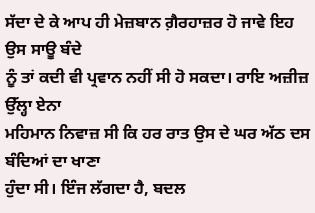ਸੱਦਾ ਦੇ ਕੇ ਆਪ ਹੀ ਮੇਜ਼ਬਾਨ ਗ਼ੈਰਹਾਜ਼ਰ ਹੋ ਜਾਵੇ ਇਹ ਉਸ ਸਾਊ ਬੰਦੇ
ਨੂੰ ਤਾਂ ਕਦੀ ਵੀ ਪ੍ਰਵਾਨ ਨਹੀਂ ਸੀ ਹੋ ਸਕਦਾ। ਰਾਇ ਅਜ਼ੀਜ਼ ਉੱਲ੍ਹਾ ਏਨਾ
ਮਹਿਮਾਨ ਨਿਵਾਜ਼ ਸੀ ਕਿ ਹਰ ਰਾਤ ਉਸ ਦੇ ਘਰ ਅੱਠ ਦਸ ਬੰਦਿਆਂ ਦਾ ਖਾਣਾ
ਹੁੰਦਾ ਸੀ। ਇੰਜ ਲੱਗਦਾ ਹੈ, ਬਦਲ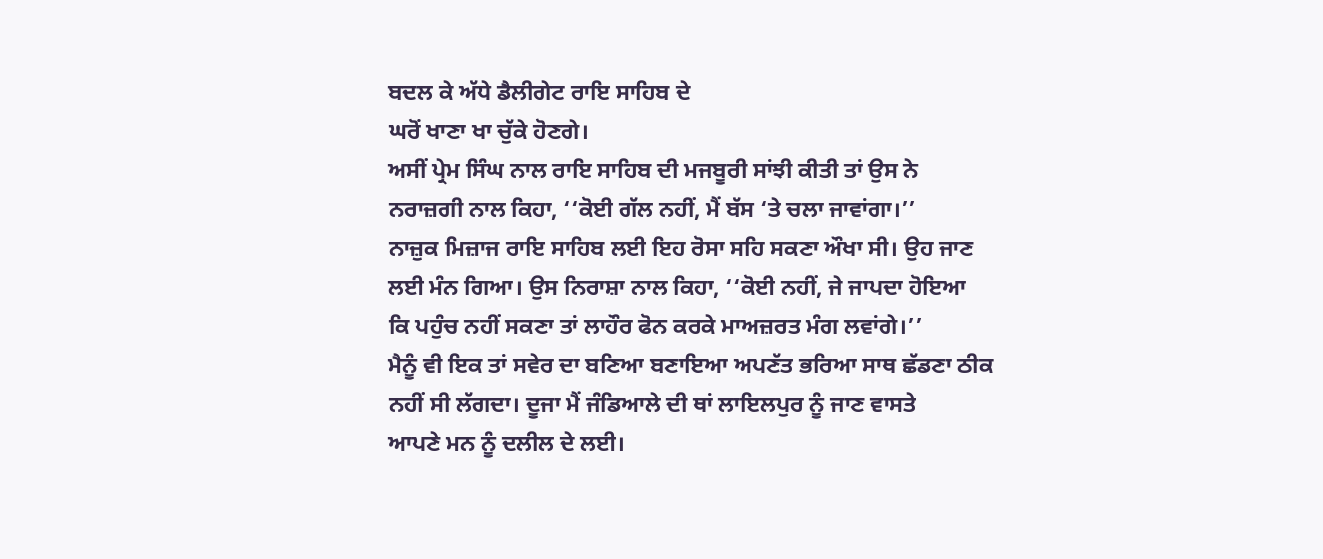ਬਦਲ ਕੇ ਅੱਧੇ ਡੈਲੀਗੇਟ ਰਾਇ ਸਾਹਿਬ ਦੇ
ਘਰੋਂ ਖਾਣਾ ਖਾ ਚੁੱਕੇ ਹੋਣਗੇ।
ਅਸੀਂ ਪ੍ਰੇਮ ਸਿੰਘ ਨਾਲ ਰਾਇ ਸਾਹਿਬ ਦੀ ਮਜਬੂਰੀ ਸਾਂਝੀ ਕੀਤੀ ਤਾਂ ਉਸ ਨੇ
ਨਰਾਜ਼ਗੀ ਨਾਲ ਕਿਹਾ, ‘‘ਕੋਈ ਗੱਲ ਨਹੀਂ, ਮੈਂ ਬੱਸ ‘ਤੇ ਚਲਾ ਜਾਵਾਂਗਾ।’’
ਨਾਜ਼ੁਕ ਮਿਜ਼ਾਜ ਰਾਇ ਸਾਹਿਬ ਲਈ ਇਹ ਰੋਸਾ ਸਹਿ ਸਕਣਾ ਔਖਾ ਸੀ। ਉਹ ਜਾਣ
ਲਈ ਮੰਨ ਗਿਆ। ਉਸ ਨਿਰਾਸ਼ਾ ਨਾਲ ਕਿਹਾ, ‘‘ਕੋਈ ਨਹੀਂ, ਜੇ ਜਾਪਦਾ ਹੋਇਆ
ਕਿ ਪਹੁੰਚ ਨਹੀਂ ਸਕਣਾ ਤਾਂ ਲਾਹੌਰ ਫੋਨ ਕਰਕੇ ਮਾਅਜ਼ਰਤ ਮੰਗ ਲਵਾਂਗੇ।’’
ਮੈਨੂੰ ਵੀ ਇਕ ਤਾਂ ਸਵੇਰ ਦਾ ਬਣਿਆ ਬਣਾਇਆ ਅਪਣੱਤ ਭਰਿਆ ਸਾਥ ਛੱਡਣਾ ਠੀਕ
ਨਹੀਂ ਸੀ ਲੱਗਦਾ। ਦੂਜਾ ਮੈਂ ਜੰਡਿਆਲੇ ਦੀ ਥਾਂ ਲਾਇਲਪੁਰ ਨੂੰ ਜਾਣ ਵਾਸਤੇ
ਆਪਣੇ ਮਨ ਨੂੰ ਦਲੀਲ ਦੇ ਲਈ।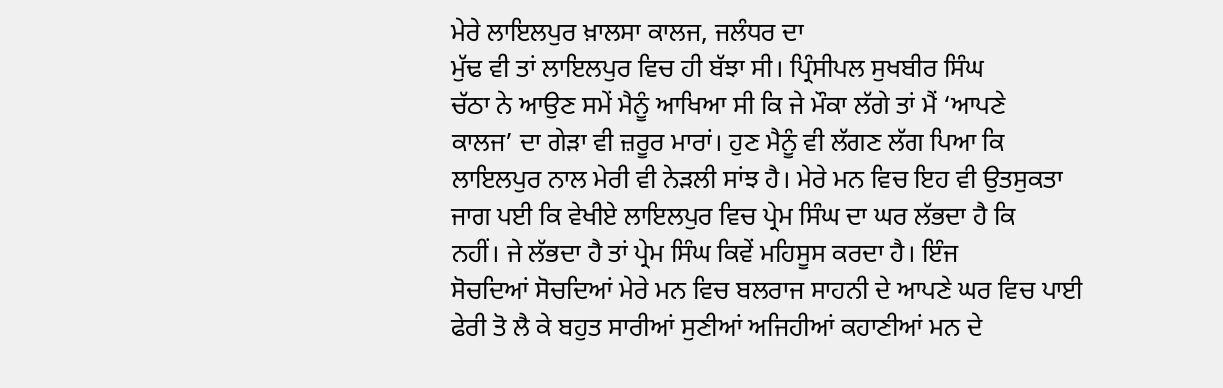ਮੇਰੇ ਲਾਇਲਪੁਰ ਖ਼ਾਲਸਾ ਕਾਲਜ, ਜਲੰਧਰ ਦਾ
ਮੁੱਢ ਵੀ ਤਾਂ ਲਾਇਲਪੁਰ ਵਿਚ ਹੀ ਬੱਝਾ ਸੀ। ਪ੍ਰਿੰਸੀਪਲ ਸੁਖਬੀਰ ਸਿੰਘ
ਚੱਠਾ ਨੇ ਆਉਣ ਸਮੇਂ ਮੈਨੂੰ ਆਖਿਆ ਸੀ ਕਿ ਜੇ ਮੌਕਾ ਲੱਗੇ ਤਾਂ ਮੈਂ ‘ਆਪਣੇ
ਕਾਲਜ’ ਦਾ ਗੇੜਾ ਵੀ ਜ਼ਰੂਰ ਮਾਰਾਂ। ਹੁਣ ਮੈਨੂੰ ਵੀ ਲੱਗਣ ਲੱਗ ਪਿਆ ਕਿ
ਲਾਇਲਪੁਰ ਨਾਲ ਮੇਰੀ ਵੀ ਨੇੜਲੀ ਸਾਂਝ ਹੈ। ਮੇਰੇ ਮਨ ਵਿਚ ਇਹ ਵੀ ਉਤਸੁਕਤਾ
ਜਾਗ ਪਈ ਕਿ ਵੇਖੀਏ ਲਾਇਲਪੁਰ ਵਿਚ ਪ੍ਰੇਮ ਸਿੰਘ ਦਾ ਘਰ ਲੱਭਦਾ ਹੈ ਕਿ
ਨਹੀਂ। ਜੇ ਲੱਭਦਾ ਹੈ ਤਾਂ ਪ੍ਰੇਮ ਸਿੰਘ ਕਿਵੇਂ ਮਹਿਸੂਸ ਕਰਦਾ ਹੈ। ਇੰਜ
ਸੋਚਦਿਆਂ ਸੋਚਦਿਆਂ ਮੇਰੇ ਮਨ ਵਿਚ ਬਲਰਾਜ ਸਾਹਨੀ ਦੇ ਆਪਣੇ ਘਰ ਵਿਚ ਪਾਈ
ਫੇਰੀ ਤੋ ਲੈ ਕੇ ਬਹੁਤ ਸਾਰੀਆਂ ਸੁਣੀਆਂ ਅਜਿਹੀਆਂ ਕਹਾਣੀਆਂ ਮਨ ਦੇ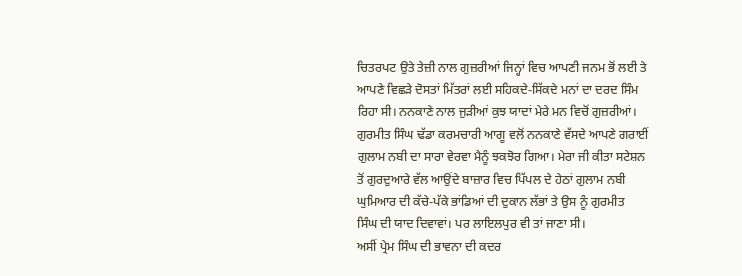ਚਿਤਰਪਟ ਉਤੇ ਤੇਜ਼ੀ ਨਾਲ ਗੁਜ਼ਰੀਆਂ ਜਿਨ੍ਹਾਂ ਵਿਚ ਆਪਣੀ ਜਨਮ ਭੋਂ ਲਈ ਤੇ
ਆਪਣੇ ਵਿਛੜੇ ਦੋਸਤਾਂ ਮਿੱਤਰਾਂ ਲਈ ਸਹਿਕਦੇ-ਸਿੱਕਦੇ ਮਨਾਂ ਦਾ ਦਰਦ ਸਿੰਮ
ਰਿਹਾ ਸੀ। ਨਨਕਾਣੇ ਨਾਲ ਜੁੜੀਆਂ ਕੁਝ ਯਾਦਾਂ ਮੇਰੇ ਮਨ ਵਿਚੋਂ ਗੁਜ਼ਰੀਆਂ।
ਗੁਰਮੀਤ ਸਿੰਘ ਢੱਡਾ ਕਰਮਚਾਰੀ ਆਗੂ ਵਲੋਂ ਨਨਕਾਣੇ ਵੱਸਦੇ ਆਪਣੇ ਗਰਾਈਂ
ਗੁਲਾਮ ਨਬੀ ਦਾ ਸਾਰਾ ਵੇਰਵਾ ਮੈਨੂੰ ਝਕਝੋਰ ਗਿਆ। ਮੇਰਾ ਜੀ ਕੀਤਾ ਸਟੇਸ਼ਨ
ਤੋਂ ਗੁਰਦੁਆਰੇ ਵੱਲ ਆਉਂਦੇ ਬਾਜ਼ਾਰ ਵਿਚ ਪਿੱਪਲ ਦੇ ਹੇਠਾਂ ਗੁਲਾਮ ਨਬੀ
ਘੁਮਿਆਰ ਦੀ ਕੱਚੇ-ਪੱਕੇ ਭਾਂਡਿਆਂ ਦੀ ਦੁਕਾਨ ਲੱਭਾਂ ਤੇ ਉਸ ਨੂੰ ਗੁਰਮੀਤ
ਸਿੰਘ ਦੀ ਯਾਦ ਦਿਵਾਵਾਂ। ਪਰ ਲਾਇਲਪੁਰ ਵੀ ਤਾਂ ਜਾਣਾ ਸੀ।
ਅਸੀਂ ਪ੍ਰੇਮ ਸਿੰਘ ਦੀ ਭਾਵਨਾ ਦੀ ਕਦਰ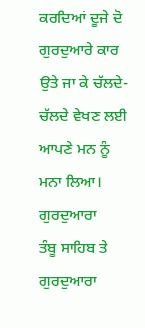ਕਰਦਿਆਂ ਦੂਜੇ ਦੋ ਗੁਰਦੁਆਰੇ ਕਾਰ
ਉਤੇ ਜਾ ਕੇ ਚੱਲਦੇ-ਚੱਲਦੇ ਵੇਖਣ ਲਈ ਆਪਣੇ ਮਨ ਨੂੰ ਮਨਾ ਲਿਆ। ਗੁਰਦੁਆਰਾ
ਤੰਬੂ ਸਾਹਿਬ ਤੇ ਗੁਰਦੁਆਰਾ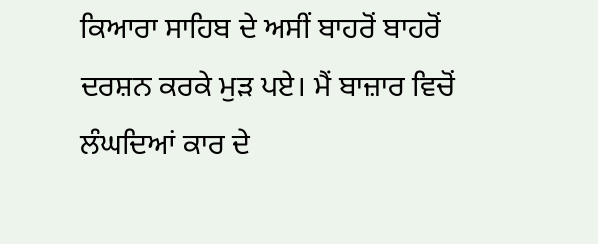ਕਿਆਰਾ ਸਾਹਿਬ ਦੇ ਅਸੀਂ ਬਾਹਰੋਂ ਬਾਹਰੋਂ
ਦਰਸ਼ਨ ਕਰਕੇ ਮੁੜ ਪਏ। ਮੈਂ ਬਾਜ਼ਾਰ ਵਿਚੋਂ ਲੰਘਦਿਆਂ ਕਾਰ ਦੇ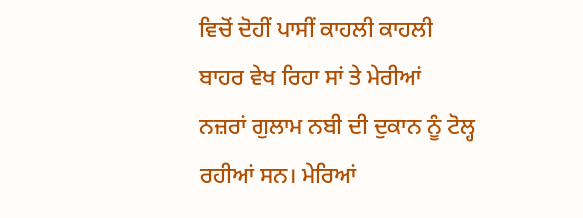ਵਿਚੋਂ ਦੋਹੀਂ ਪਾਸੀਂ ਕਾਹਲੀ ਕਾਹਲੀ ਬਾਹਰ ਵੇਖ ਰਿਹਾ ਸਾਂ ਤੇ ਮੇਰੀਆਂ
ਨਜ਼ਰਾਂ ਗੁਲਾਮ ਨਬੀ ਦੀ ਦੁਕਾਨ ਨੂੰ ਟੋਲ੍ਹ ਰਹੀਆਂ ਸਨ। ਮੇਰਿਆਂ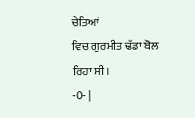ਚੇਤਿਆਂ
ਵਿਚ ਗੁਰਮੀਤ ਢੱਡਾ ਬੋਲ ਰਿਹਾ ਸੀ।
-0- |